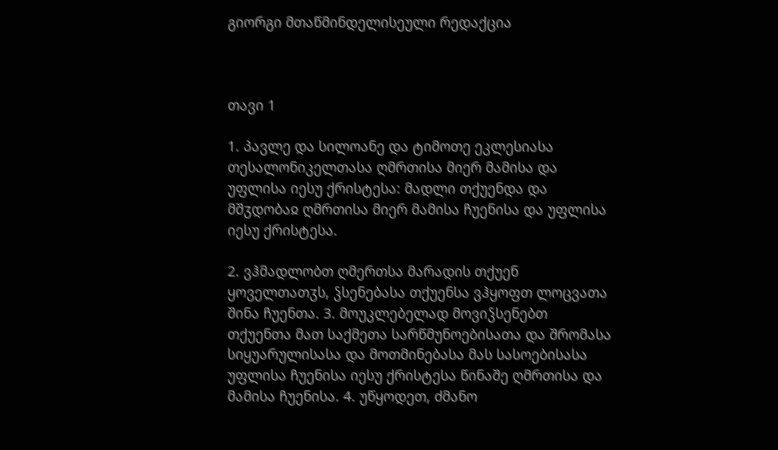გიორგი მთაწმინდელისეული რედაქცია



თავი 1

1. პავლე და სილოანე და ტიმოთე ეკლესიასა თესალონიკელთასა ღმრთისა მიერ მამისა და უფლისა იესუ ქრისტესა: მადლი თქუენდა და მშჳდობაჲ ღმრთისა მიერ მამისა ჩუენისა და უფლისა იესუ ქრისტესა.

2. ვჰმადლობთ ღმერთსა მარადის თქუენ ყოველთათჳს, ჴსენებასა თქუენსა ვჰყოფთ ლოცვათა შინა ჩუენთა. 3. მოუკლებელად მოვიჴსენებთ თქუენთა მათ საქმეთა სარწმუნოებისათა და შრომასა სიყუარულისასა და მოთმინებასა მას სასოებისასა უფლისა ჩუენისა იესუ ქრისტესა წინაშე ღმრთისა და მამისა ჩუენისა. 4. უწყოდეთ, ძმანო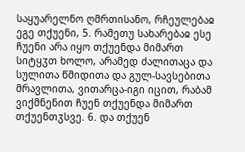საყუარელნო ღმრთისანო, რჩეულებაჲ ეგე თქუენი, 5. რამეთუ სახარებაჲ ესე ჩუენი არა იყო თქუენდა მიმართ სიტყჳთ ხოლო, არამედ ძალითაცა და სულითა წმიდითა და გულ-სავსებითა მრავლითა, ვითარცა-იგი იცით, რაბამ ვიქმნენით ჩუენ თქუენდა მიმართ თქუენთჳსვე. 6. და თქუენ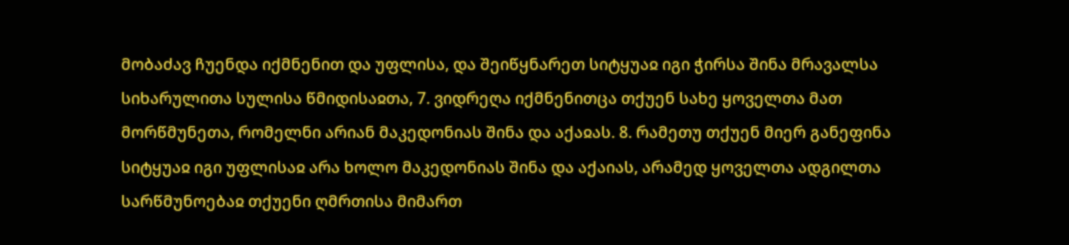მობაძავ ჩუენდა იქმნენით და უფლისა, და შეიწყნარეთ სიტყუაჲ იგი ჭირსა შინა მრავალსა სიხარულითა სულისა წმიდისაჲთა, 7. ვიდრეღა იქმნენითცა თქუენ სახე ყოველთა მათ მორწმუნეთა, რომელნი არიან მაკედონიას შინა და აქაჲას. 8. რამეთუ თქუენ მიერ განეფინა სიტყუაჲ იგი უფლისაჲ არა ხოლო მაკედონიას შინა და აქაიას, არამედ ყოველთა ადგილთა სარწმუნოებაჲ თქუენი ღმრთისა მიმართ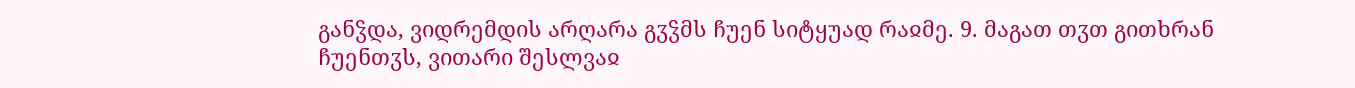განჴდა, ვიდრემდის არღარა გჳჴმს ჩუენ სიტყუად რაჲმე. 9. მაგათ თჳთ გითხრან ჩუენთჳს, ვითარი შესლვაჲ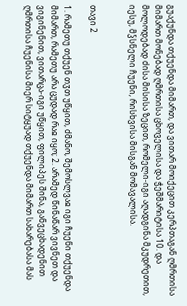გუაქუნდა თქუენდა მიმართ, და ვითარ მოიქეცით კერპთაგან ღმრთისა მიმართ მონებად ღმრთისა ცხოველისა და ჭეშმარიტისა 10. და მოლოდებად ძისა მისისა ზეცით, რომელი-იგი აღადგინა მკუდრეთით, იესუ, მჴსნელი ჩუენი, რისხვისა მისგან მომავალისა.


თავი 2

1. რამეთუ თქუენ თჳთ უწყით, ძმანო, შემოსლვაჲ იგი ჩუენი თქუენდა მიმართ, რამეთუ არა ცუდად რაჲ იყო; 2. არამედ წინაწარ ვივნეთ და ვიგინენით, ვითარცა-იგი უწყით, ფილიპეს შინა, განვეცხადენით ღმრთისა ჩუენისა მიერ სიტყუად თქუენდა მიმართ სახარებასა მას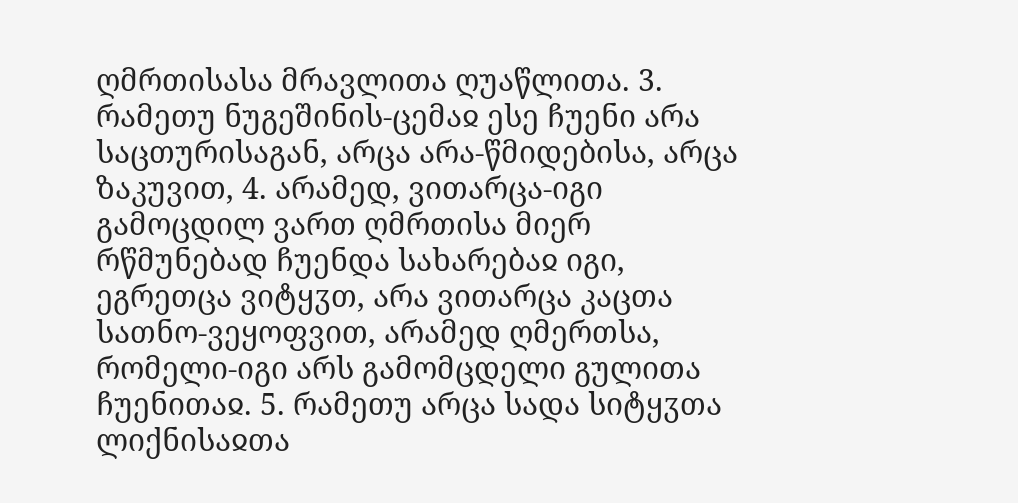ღმრთისასა მრავლითა ღუაწლითა. 3. რამეთუ ნუგეშინის-ცემაჲ ესე ჩუენი არა საცთურისაგან, არცა არა-წმიდებისა, არცა ზაკუვით, 4. არამედ, ვითარცა-იგი გამოცდილ ვართ ღმრთისა მიერ რწმუნებად ჩუენდა სახარებაჲ იგი, ეგრეთცა ვიტყჳთ, არა ვითარცა კაცთა სათნო-ვეყოფვით, არამედ ღმერთსა, რომელი-იგი არს გამომცდელი გულითა ჩუენითაჲ. 5. რამეთუ არცა სადა სიტყჳთა ლიქნისაჲთა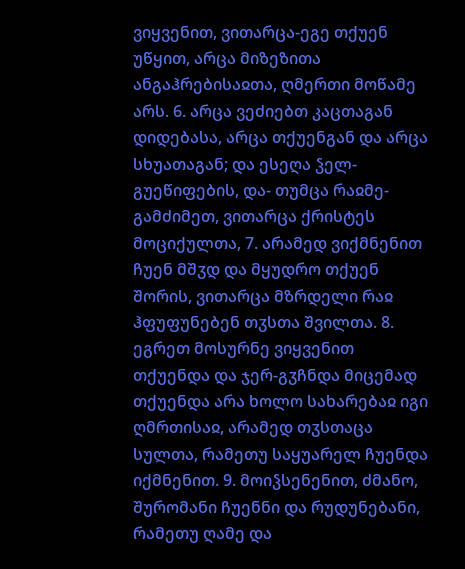ვიყვენით, ვითარცა-ეგე თქუენ უწყით, არცა მიზეზითა ანგაჰრებისაჲთა, ღმერთი მოწამე არს. 6. არცა ვეძიებთ კაცთაგან დიდებასა, არცა თქუენგან და არცა სხუათაგან; და ესეღა ჴელ-გუეწიფების, და- თუმცა რაჲმე-გამძიმეთ, ვითარცა ქრისტეს მოციქულთა, 7. არამედ ვიქმნენით ჩუენ მშჳდ და მყუდრო თქუენ შორის, ვითარცა მზრდელი რაჲ ჰფუფუნებენ თჳსთა შვილთა. 8. ეგრეთ მოსურნე ვიყვენით თქუენდა და ჯერ-გჳჩნდა მიცემად თქუენდა არა ხოლო სახარებაჲ იგი ღმრთისაჲ, არამედ თჳსთაცა სულთა, რამეთუ საყუარელ ჩუენდა იქმნენით. 9. მოიჴსენენით, ძმანო, შურომანი ჩუენნი და რუდუნებანი, რამეთუ ღამე და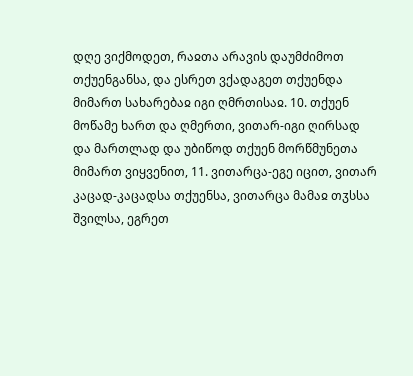დღე ვიქმოდეთ, რაჲთა არავის დაუმძიმოთ თქუენგანსა, და ესრეთ ვქადაგეთ თქუენდა მიმართ სახარებაჲ იგი ღმრთისაჲ. 10. თქუენ მოწამე ხართ და ღმერთი, ვითარ-იგი ღირსად და მართლად და უბიწოდ თქუენ მორწმუნეთა მიმართ ვიყვენით, 11. ვითარცა-ეგე იცით, ვითარ კაცად-კაცადსა თქუენსა, ვითარცა მამაჲ თჳსსა შვილსა, ეგრეთ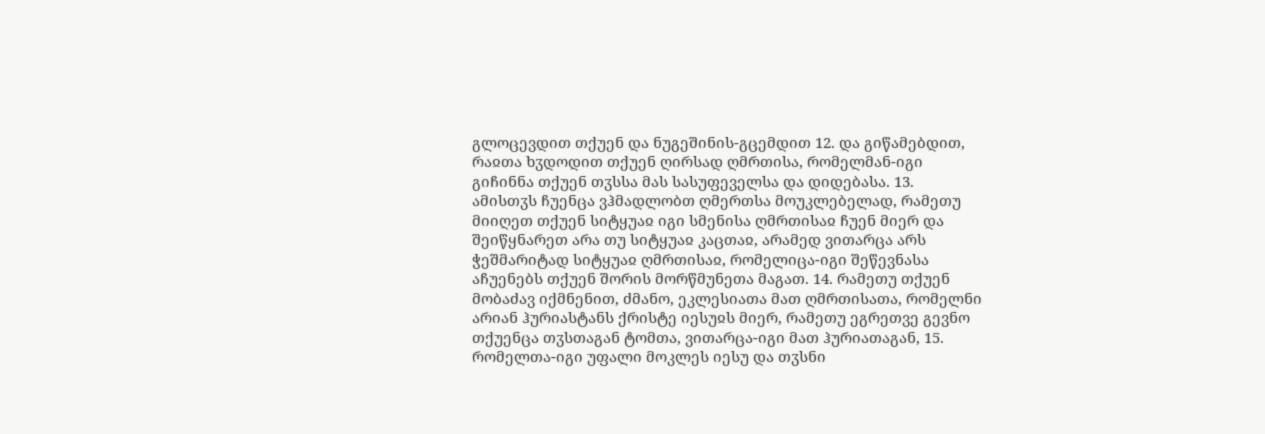გლოცევდით თქუენ და ნუგეშინის-გცემდით 12. და გიწამებდით, რაჲთა ხჳდოდით თქუენ ღირსად ღმრთისა, რომელმან-იგი გიჩინნა თქუენ თჳსსა მას სასუფეველსა და დიდებასა. 13. ამისთჳს ჩუენცა ვჰმადლობთ ღმერთსა მოუკლებელად, რამეთუ მიიღეთ თქუენ სიტყუაჲ იგი სმენისა ღმრთისაჲ ჩუენ მიერ და შეიწყნარეთ არა თუ სიტყუაჲ კაცთაჲ, არამედ ვითარცა არს ჭეშმარიტად სიტყუაჲ ღმრთისაჲ, რომელიცა-იგი შეწევნასა აჩუენებს თქუენ შორის მორწმუნეთა მაგათ. 14. რამეთუ თქუენ მობაძავ იქმნენით, ძმანო, ეკლესიათა მათ ღმრთისათა, რომელნი არიან ჰურიასტანს ქრისტე იესუჲს მიერ, რამეთუ ეგრეთვე გევნო თქუენცა თჳსთაგან ტომთა, ვითარცა-იგი მათ ჰურიათაგან, 15. რომელთა-იგი უფალი მოკლეს იესუ და თჳსნი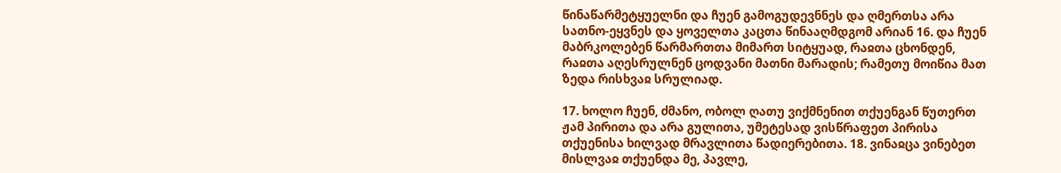წინაწარმეტყუელნი და ჩუენ გამოგუდევნნეს და ღმერთსა არა სათნო-ეყვნეს და ყოველთა კაცთა წინააღმდგომ არიან 16. და ჩუენ მაბრკოლებენ წარმართთა მიმართ სიტყუად, რაჲთა ცხონდენ, რაჲთა აღესრულნენ ცოდვანი მათნი მარადის; რამეთუ მოიწია მათ ზედა რისხვაჲ სრულიად.

17. ხოლო ჩუენ, ძმანო, ობოლ ღათუ ვიქმნენით თქუენგან წუთერთ ჟამ პირითა და არა გულითა, უმეტესად ვისწრაფეთ პირისა თქუენისა ხილვად მრავლითა წადიერებითა. 18. ვინაჲცა ვინებეთ მისლვაჲ თქუენდა მე, პავლე,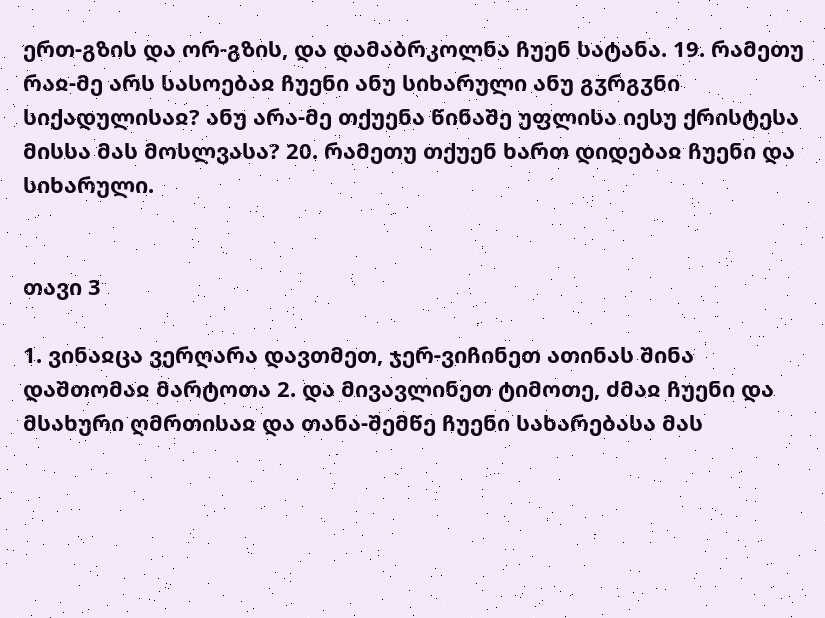ერთ-გზის და ორ-გზის, და დამაბრკოლნა ჩუენ სატანა. 19. რამეთუ რაჲ-მე არს სასოებაჲ ჩუენი ანუ სიხარული ანუ გჳრგჳნი სიქადულისაჲ? ანუ არა-მე თქუენა წინაშე უფლისა იესუ ქრისტესა მისსა მას მოსლვასა? 20. რამეთუ თქუენ ხართ დიდებაჲ ჩუენი და სიხარული.


თავი 3

1. ვინაჲცა ვერღარა დავთმეთ, ჯერ-ვიჩინეთ ათინას შინა დაშთომაჲ მარტოთა 2. და მივავლინეთ ტიმოთე, ძმაჲ ჩუენი და მსახური ღმრთისაჲ და თანა-შემწე ჩუენი სახარებასა მას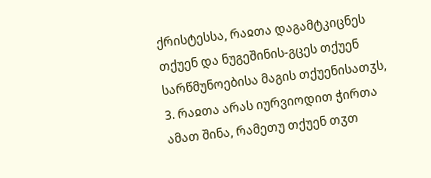ქრისტესსა, რაჲთა დაგამტკიცნეს თქუენ და ნუგეშინის-გცეს თქუენ სარწმუნოებისა მაგის თქუენისათჳს, 3. რაჲთა არას იურვიოდით ჭირთა ამათ შინა, რამეთუ თქუენ თჳთ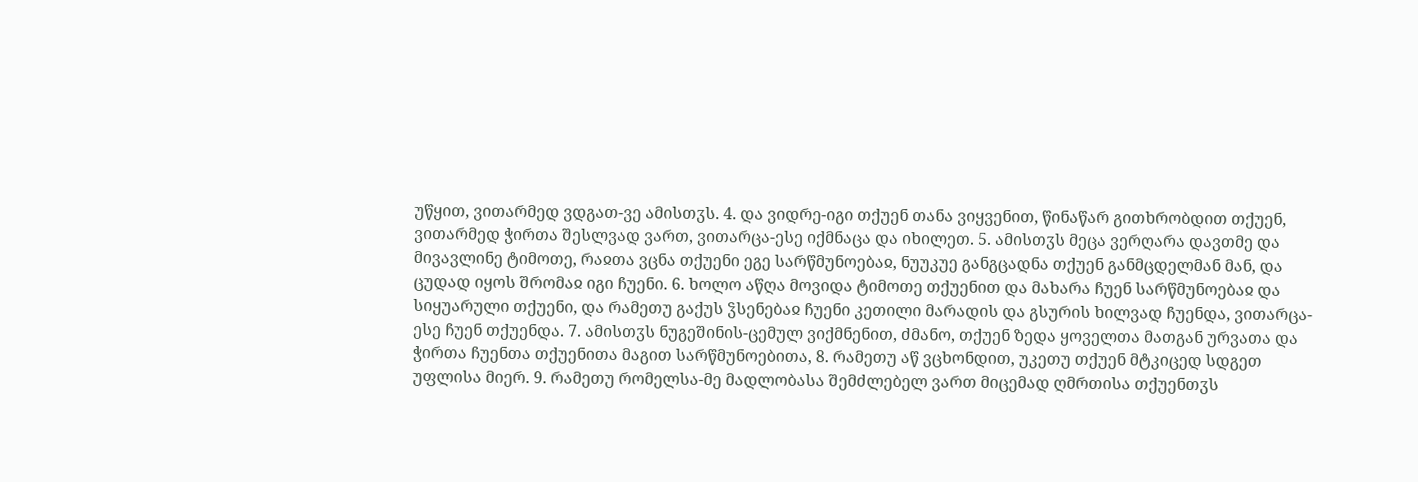უწყით, ვითარმედ ვდგათ-ვე ამისთჳს. 4. და ვიდრე-იგი თქუენ თანა ვიყვენით, წინაწარ გითხრობდით თქუენ, ვითარმედ ჭირთა შესლვად ვართ, ვითარცა-ესე იქმნაცა და იხილეთ. 5. ამისთჳს მეცა ვერღარა დავთმე და მივავლინე ტიმოთე, რაჲთა ვცნა თქუენი ეგე სარწმუნოებაჲ, ნუუკუე განგცადნა თქუენ განმცდელმან მან, და ცუდად იყოს შრომაჲ იგი ჩუენი. 6. ხოლო აწღა მოვიდა ტიმოთე თქუენით და მახარა ჩუენ სარწმუნოებაჲ და სიყუარული თქუენი, და რამეთუ გაქუს ჴსენებაჲ ჩუენი კეთილი მარადის და გსურის ხილვად ჩუენდა, ვითარცა-ესე ჩუენ თქუენდა. 7. ამისთჳს ნუგეშინის-ცემულ ვიქმნენით, ძმანო, თქუენ ზედა ყოველთა მათგან ურვათა და ჭირთა ჩუენთა თქუენითა მაგით სარწმუნოებითა, 8. რამეთუ აწ ვცხონდით, უკეთუ თქუენ მტკიცედ სდგეთ უფლისა მიერ. 9. რამეთუ რომელსა-მე მადლობასა შემძლებელ ვართ მიცემად ღმრთისა თქუენთჳს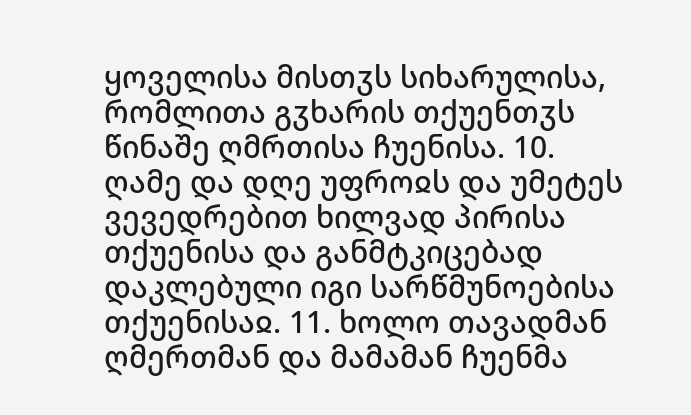ყოველისა მისთჳს სიხარულისა, რომლითა გჳხარის თქუენთჳს წინაშე ღმრთისა ჩუენისა. 10. ღამე და დღე უფროჲს და უმეტეს ვევედრებით ხილვად პირისა თქუენისა და განმტკიცებად დაკლებული იგი სარწმუნოებისა თქუენისაჲ. 11. ხოლო თავადმან ღმერთმან და მამამან ჩუენმა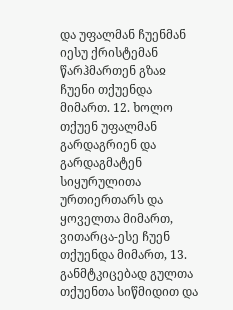და უფალმან ჩუენმან იესუ ქრისტემან წარჰმართენ გზაჲ ჩუენი თქუენდა მიმართ. 12. ხოლო თქუენ უფალმან გარდაგრიენ და გარდაგმატენ სიყურულითა ურთიერთარს და ყოველთა მიმართ, ვითარცა-ესე ჩუენ თქუენდა მიმართ, 13. განმტკიცებად გულთა თქუენთა სიწმიდით და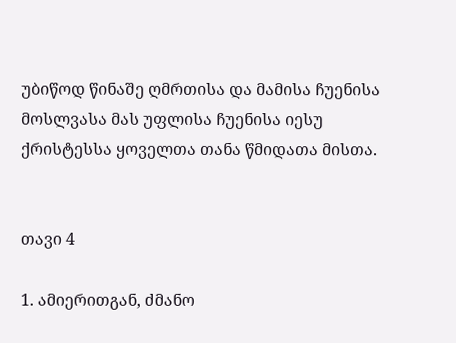უბიწოდ წინაშე ღმრთისა და მამისა ჩუენისა მოსლვასა მას უფლისა ჩუენისა იესუ ქრისტესსა ყოველთა თანა წმიდათა მისთა.


თავი 4

1. ამიერითგან, ძმანო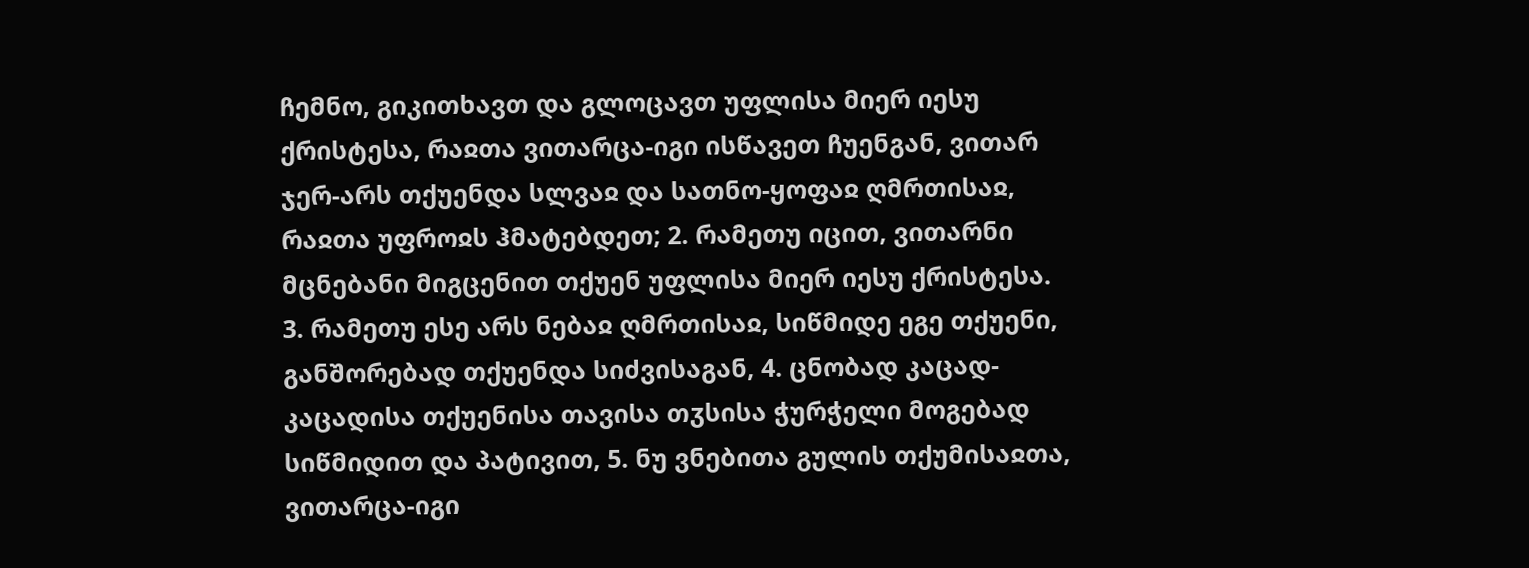ჩემნო, გიკითხავთ და გლოცავთ უფლისა მიერ იესუ ქრისტესა, რაჲთა ვითარცა-იგი ისწავეთ ჩუენგან, ვითარ ჯერ-არს თქუენდა სლვაჲ და სათნო-ყოფაჲ ღმრთისაჲ, რაჲთა უფროჲს ჰმატებდეთ; 2. რამეთუ იცით, ვითარნი მცნებანი მიგცენით თქუენ უფლისა მიერ იესუ ქრისტესა. 3. რამეთუ ესე არს ნებაჲ ღმრთისაჲ, სიწმიდე ეგე თქუენი, განშორებად თქუენდა სიძვისაგან, 4. ცნობად კაცად-კაცადისა თქუენისა თავისა თჳსისა ჭურჭელი მოგებად სიწმიდით და პატივით, 5. ნუ ვნებითა გულის თქუმისაჲთა, ვითარცა-იგი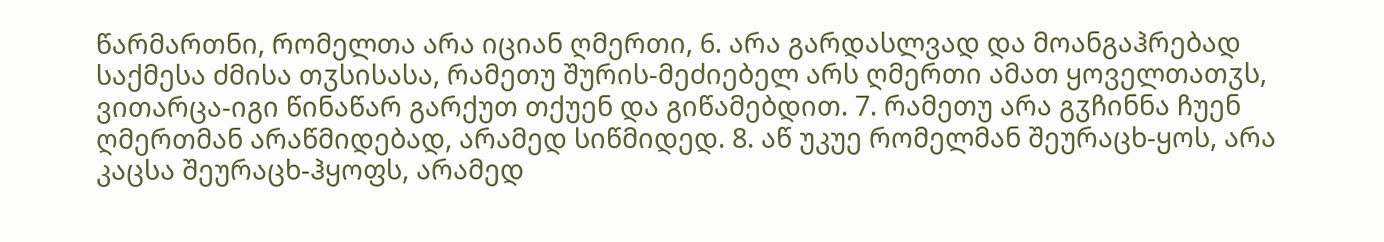წარმართნი, რომელთა არა იციან ღმერთი, 6. არა გარდასლვად და მოანგაჰრებად საქმესა ძმისა თჳსისასა, რამეთუ შურის-მეძიებელ არს ღმერთი ამათ ყოველთათჳს, ვითარცა-იგი წინაწარ გარქუთ თქუენ და გიწამებდით. 7. რამეთუ არა გჳჩინნა ჩუენ ღმერთმან არაწმიდებად, არამედ სიწმიდედ. 8. აწ უკუე რომელმან შეურაცხ-ყოს, არა კაცსა შეურაცხ-ჰყოფს, არამედ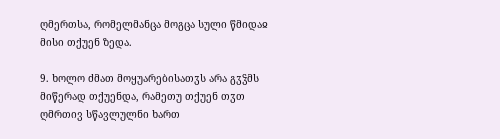ღმერთსა, რომელმანცა მოგცა სული წმიდაჲ მისი თქუენ ზედა.

9. ხოლო ძმათ მოყუარებისათჳს არა გჳჴმს მიწერად თქუენდა, რამეთუ თქუენ თჳთ ღმრთივ სწავლულნი ხართ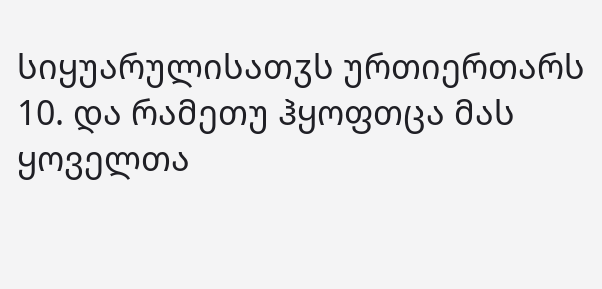სიყუარულისათჳს ურთიერთარს 10. და რამეთუ ჰყოფთცა მას ყოველთა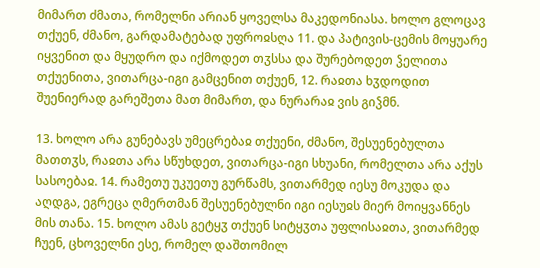მიმართ ძმათა, რომელნი არიან ყოველსა მაკედონიასა. ხოლო გლოცავ თქუენ, ძმანო, გარდამატებად უფროჲსღა 11. და პატივის-ცემის მოყუარე იყვენით და მყუდრო და იქმოდეთ თჳსსა და შურებოდეთ ჴელითა თქუენითა, ვითარცა-იგი გამცენით თქუენ, 12. რაჲთა ხჳდოდით შუენიერად გარეშეთა მათ მიმართ, და ნურარაჲ ვის გიჴმნ.

13. ხოლო არა გუნებავს უმეცრებაჲ თქუენი, ძმანო, შესუენებულთა მათთჳს, რაჲთა არა სწუხდეთ, ვითარცა-იგი სხუანი, რომელთა არა აქუს სასოებაჲ. 14. რამეთუ უკუეთუ გურწამს, ვითარმედ იესუ მოკუდა და აღდგა, ეგრეცა ღმერთმან შესუენებულნი იგი იესუჲს მიერ მოიყვანნეს მის თანა. 15. ხოლო ამას გეტყჳ თქუენ სიტყჳთა უფლისაჲთა, ვითარმედ ჩუენ, ცხოველნი ესე, რომელ დაშთომილ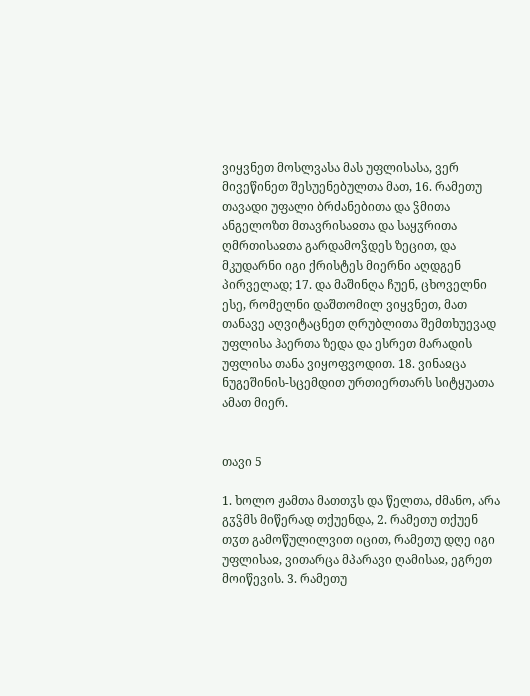ვიყვნეთ მოსლვასა მას უფლისასა, ვერ მივეწინეთ შესუენებულთა მათ, 16. რამეთუ თავადი უფალი ბრძანებითა და ჴმითა ანგელოზთ მთავრისაჲთა და საყჳრითა ღმრთისაჲთა გარდამოჴდეს ზეცით, და მკუდარნი იგი ქრისტეს მიერნი აღდგენ პირველად; 17. და მაშინღა ჩუენ, ცხოველნი ესე, რომელნი დაშთომილ ვიყვნეთ, მათ თანავე აღვიტაცნეთ ღრუბლითა შემთხუევად უფლისა ჰაერთა ზედა და ესრეთ მარადის უფლისა თანა ვიყოფვოდით. 18. ვინაჲცა ნუგეშინის-სცემდით ურთიერთარს სიტყუათა ამათ მიერ.


თავი 5

1. ხოლო ჟამთა მათთჳს და წელთა, ძმანო, არა გჳჴმს მიწერად თქუენდა, 2. რამეთუ თქუენ თჳთ გამოწულილვით იცით, რამეთუ დღე იგი უფლისაჲ, ვითარცა მპარავი ღამისაჲ, ეგრეთ მოიწევის. 3. რამეთუ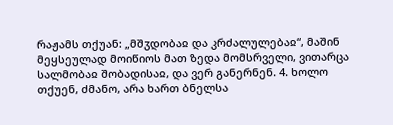რაჟამს თქუან: „მშჳდობაჲ და კრძალულებაჲ“, მაშინ მეყსეულად მოიწიოს მათ ზედა მომსრველი, ვითარცა სალმობაჲ შობადისაჲ, და ვერ განერნენ. 4. ხოლო თქუენ, ძმანო, არა ხართ ბნელსა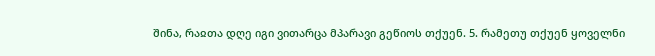შინა, რაჲთა დღე იგი ვითარცა მპარავი გეწიოს თქუენ. 5. რამეთუ თქუენ ყოველნი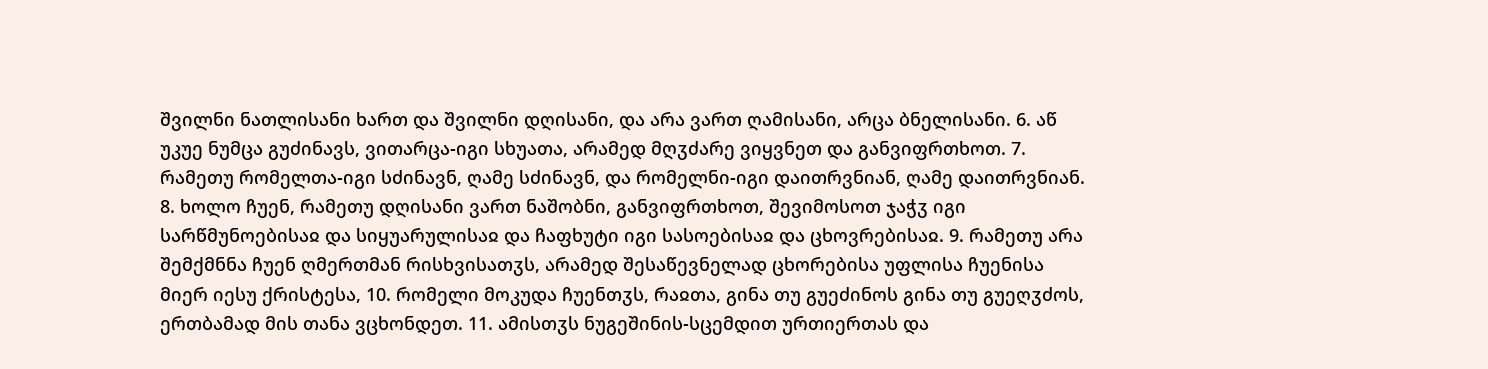შვილნი ნათლისანი ხართ და შვილნი დღისანი, და არა ვართ ღამისანი, არცა ბნელისანი. 6. აწ უკუე ნუმცა გუძინავს, ვითარცა-იგი სხუათა, არამედ მღჳძარე ვიყვნეთ და განვიფრთხოთ. 7. რამეთუ რომელთა-იგი სძინავნ, ღამე სძინავნ, და რომელნი-იგი დაითრვნიან, ღამე დაითრვნიან. 8. ხოლო ჩუენ, რამეთუ დღისანი ვართ ნაშობნი, განვიფრთხოთ, შევიმოსოთ ჯაჭჳ იგი სარწმუნოებისაჲ და სიყუარულისაჲ და ჩაფხუტი იგი სასოებისაჲ და ცხოვრებისაჲ. 9. რამეთუ არა შემქმნნა ჩუენ ღმერთმან რისხვისათჳს, არამედ შესაწევნელად ცხორებისა უფლისა ჩუენისა მიერ იესუ ქრისტესა, 10. რომელი მოკუდა ჩუენთჳს, რაჲთა, გინა თუ გუეძინოს გინა თუ გუეღჳძოს, ერთბამად მის თანა ვცხონდეთ. 11. ამისთჳს ნუგეშინის-სცემდით ურთიერთას და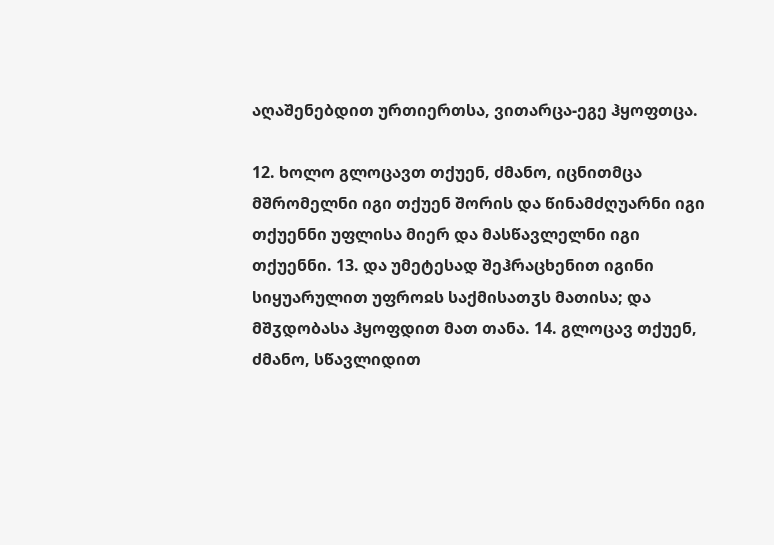აღაშენებდით ურთიერთსა, ვითარცა-ეგე ჰყოფთცა.

12. ხოლო გლოცავთ თქუენ, ძმანო, იცნითმცა მშრომელნი იგი თქუენ შორის და წინამძღუარნი იგი თქუენნი უფლისა მიერ და მასწავლელნი იგი თქუენნი. 13. და უმეტესად შეჰრაცხენით იგინი სიყუარულით უფროჲს საქმისათჳს მათისა; და მშჳდობასა ჰყოფდით მათ თანა. 14. გლოცავ თქუენ, ძმანო, სწავლიდით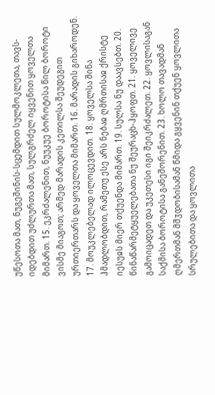უწესოთა მათ, ნუგეშინის-სცემდით სულმოკლეთა, თავს-იდებდით უძლურთა მათ, სულგრძელ იყვენით ყოველთა მიმართ. 15. ეკრძალენით, ნუუკუე ბოროტისა წილ ბოროტი ვისმე მიაგოთ; არმედ მარადის კეთილსა შეუდეგით ურთიერთარს და ყოველთა მიმართ. 16. მარადის გიხაროდენ. 17. მოუკლებელად ილოცევდით. 18. ყოველსა შინა ჰმადლობდით, რამეთუ ესე არს ნებაჲ ღმრთისაჲ ქრისტე იესუჲს მიერ თქუენდა მიმართ. 19. სულსა ნუ დაავსებთ. 20. წინაწარმეტყუელებათა ნუ შეურაცხ-ჰყოფთ. 21. ყოველივე გამოიცადეთ და უკეთესი იგი შეიკრძალეთ. 22. ყოვლისაგან საქმისა ბოროტისა განეშორენით. 23. ხოლო თავადმან ღმერთმან მშჳდობისამან წმიდა გყვენინ თქუენ ყოვლითა სრულებითა და ყოვლითა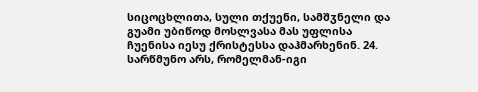სიცოცხლითა, სული თქუენი, სამშჳნელი და გუამი უბიწოდ მოსლვასა მას უფლისა ჩუენისა იესუ ქრისტესსა დაჰმარხენინ. 24. სარწმუნო არს, რომელმან-იგი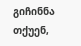გიჩინნა თქუენ,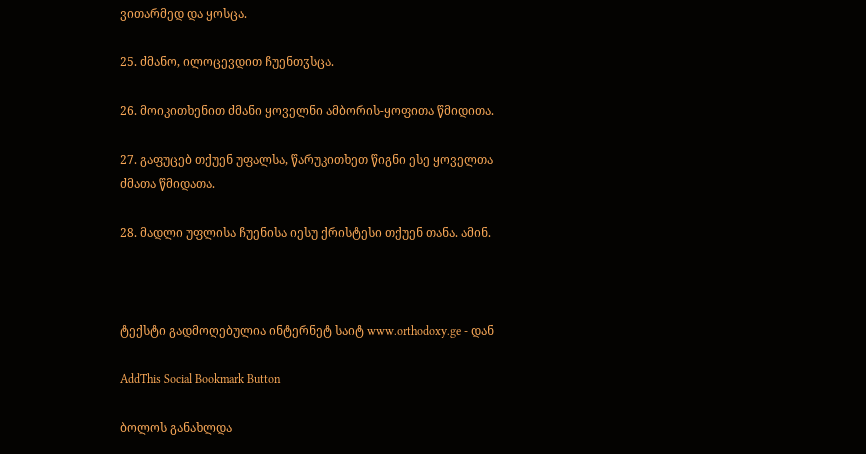ვითარმედ და ყოსცა.

25. ძმანო, ილოცევდით ჩუენთჳსცა.

26. მოიკითხენით ძმანი ყოველნი ამბორის-ყოფითა წმიდითა.

27. გაფუცებ თქუენ უფალსა, წარუკითხეთ წიგნი ესე ყოველთა ძმათა წმიდათა.

28. მადლი უფლისა ჩუენისა იესუ ქრისტესი თქუენ თანა. ამინ.



ტექსტი გადმოღებულია ინტერნეტ საიტ www.orthodoxy.ge - დან

AddThis Social Bookmark Button

ბოლოს განახლდა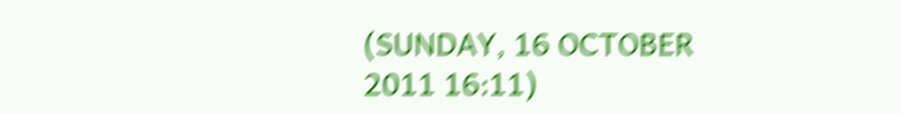(SUNDAY, 16 OCTOBER 2011 16:11)